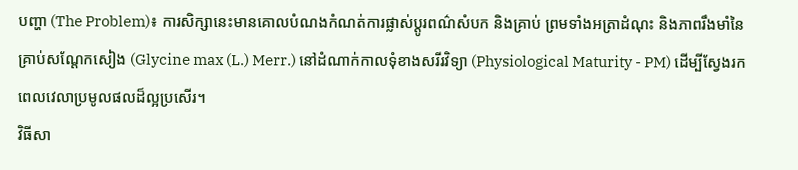បញ្ហា (The Problem)៖ ការសិក្សានេះមានគោលបំណងកំណត់ការផ្លាស់ប្តូរពណ៌សំបក និងគ្រាប់ ព្រមទាំងអត្រាដំណុះ និងភាពរឹងមាំនៃគ្រាប់សណ្តែកសៀង (Glycine max (L.) Merr.) នៅដំណាក់កាលទុំខាងសរីរវិទ្យា (Physiological Maturity - PM) ដើម្បីស្វែងរកពេលវេលាប្រមូលផលដ៏ល្អប្រសើរ។
វិធីសា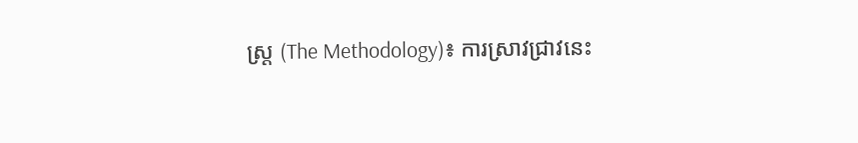ស្ត្រ (The Methodology)៖ ការស្រាវជ្រាវនេះ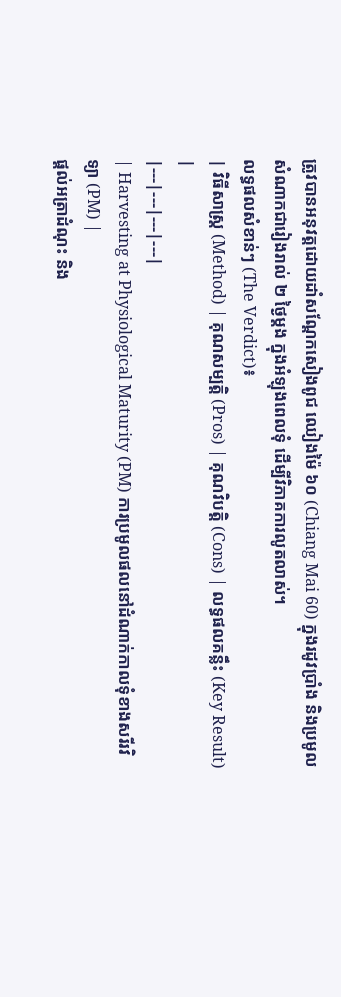ត្រូវបានអនុវត្តដោយដាំសណ្តែកសៀងពូជ ឈៀងម៉ៃ ៦០ (Chiang Mai 60) ក្នុងរដូវប្រាំង និងប្រមូលសំណាកជារៀងរាល់ ២ ថ្ងៃម្តង ក្នុងអំឡុងពេលទុំ ដើម្បីវិភាគការលូតលាស់។
លទ្ធផលសំខាន់ៗ (The Verdict)៖
| វិធីសាស្ត្រ (Method) | គុណសម្បត្តិ (Pros) | គុណវិបត្តិ (Cons) | លទ្ធផលគន្លឹះ (Key Result) |
|---|---|---|---|
| Harvesting at Physiological Maturity (PM) ការប្រមូលផលនៅដំណាក់កាលទុំខាងសរីរវិទ្យា (PM) |
ផ្តល់អត្រាដំណុះ និង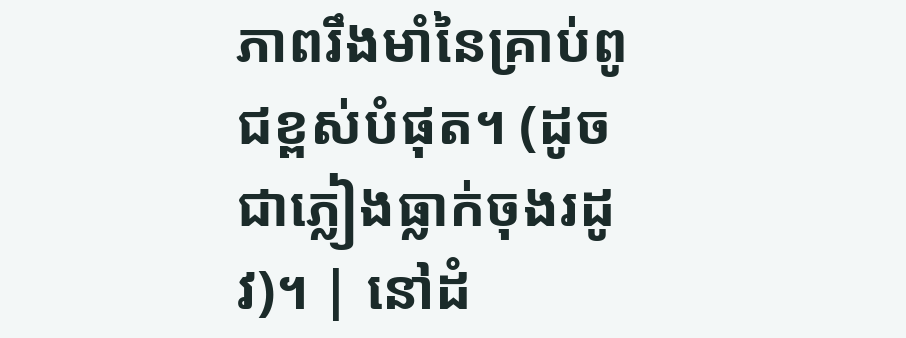ភាពរឹងមាំនៃគ្រាប់ពូជខ្ពស់បំផុត។ (ដូចជាភ្លៀងធ្លាក់ចុងរដូវ)។ | នៅដំ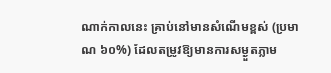ណាក់កាលនេះ គ្រាប់នៅមានសំណើមខ្ពស់ (ប្រមាណ ៦០%) ដែលតម្រូវឱ្យមានការសម្ងួតភ្លាម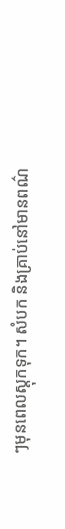ៗមុនពេលស្តុកទុក។ សំបក និងគ្រាប់នៅមានពណ៌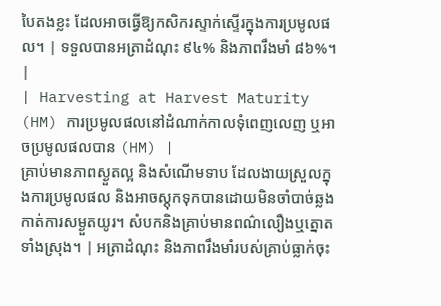បៃតងខ្លះ ដែលអាចធ្វើឱ្យកសិករស្ទាក់ស្ទើរក្នុងការប្រមូលផល។ | ទទួលបានអត្រាដំណុះ ៩៤% និងភាពរឹងមាំ ៨៦%។ |
| Harvesting at Harvest Maturity (HM) ការប្រមូលផលនៅដំណាក់កាលទុំពេញលេញ ឬអាចប្រមូលផលបាន (HM) |
គ្រាប់មានភាពស្ងួតល្អ និងសំណើមទាប ដែលងាយស្រួលក្នុងការប្រមូលផល និងអាចស្តុកទុកបានដោយមិនចាំបាច់ឆ្លងកាត់ការសម្ងួតយូរ។ សំបកនិងគ្រាប់មានពណ៌លឿងឬត្នោតទាំងស្រុង។ | អត្រាដំណុះ និងភាពរឹងមាំរបស់គ្រាប់ធ្លាក់ចុះ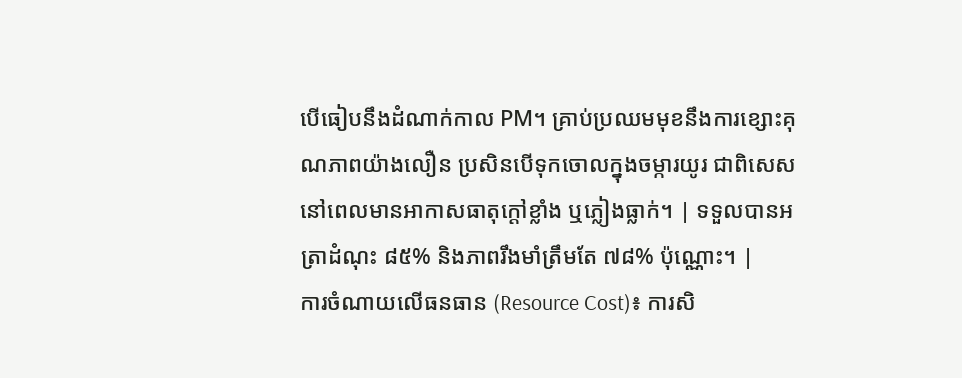បើធៀបនឹងដំណាក់កាល PM។ គ្រាប់ប្រឈមមុខនឹងការខ្សោះគុណភាពយ៉ាងលឿន ប្រសិនបើទុកចោលក្នុងចម្ការយូរ ជាពិសេសនៅពេលមានអាកាសធាតុក្តៅខ្លាំង ឬភ្លៀងធ្លាក់។ | ទទួលបានអត្រាដំណុះ ៨៥% និងភាពរឹងមាំត្រឹមតែ ៧៨% ប៉ុណ្ណោះ។ |
ការចំណាយលើធនធាន (Resource Cost)៖ ការសិ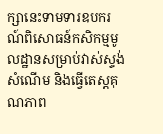ក្សានេះទាមទារឧបករណ៍ពិសោធន៍កសិកម្មមូលដ្ឋានសម្រាប់វាស់ស្ទង់សំណើម និងធ្វើតេស្តគុណភាព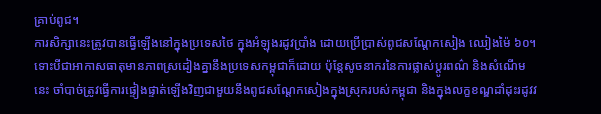គ្រាប់ពូជ។
ការសិក្សានេះត្រូវបានធ្វើឡើងនៅក្នុងប្រទេសថៃ ក្នុងអំឡុងរដូវប្រាំង ដោយប្រើប្រាស់ពូជសណ្តែកសៀង ឈៀងម៉ៃ ៦០។ ទោះបីជាអាកាសធាតុមានភាពស្រដៀងគ្នានឹងប្រទេសកម្ពុជាក៏ដោយ ប៉ុន្តែសូចនាករនៃការផ្លាស់ប្តូរពណ៌ និងសំណើមនេះ ចាំបាច់ត្រូវធ្វើការផ្ទៀងផ្ទាត់ឡើងវិញជាមួយនឹងពូជសណ្តែកសៀងក្នុងស្រុករបស់កម្ពុជា និងក្នុងលក្ខខណ្ឌដាំដុះរដូវវ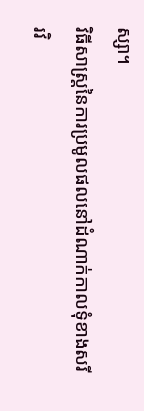ស្សា។
វិធីសាស្ត្រនៃការប្រមូលផលនៅដំណាក់កាលទុំខាងសរីរវិ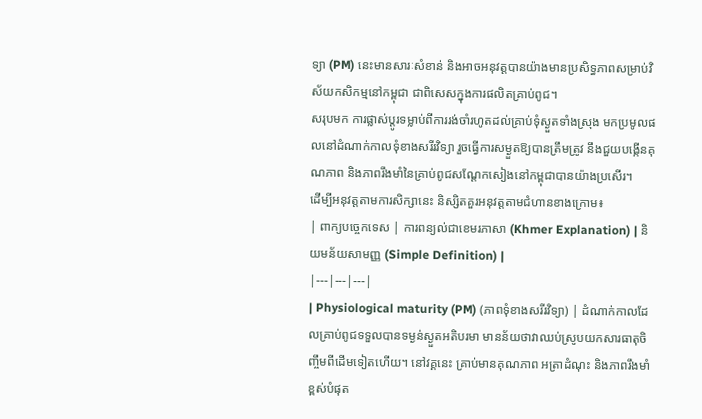ទ្យា (PM) នេះមានសារៈសំខាន់ និងអាចអនុវត្តបានយ៉ាងមានប្រសិទ្ធភាពសម្រាប់វិស័យកសិកម្មនៅកម្ពុជា ជាពិសេសក្នុងការផលិតគ្រាប់ពូជ។
សរុបមក ការផ្លាស់ប្តូរទម្លាប់ពីការរង់ចាំរហូតដល់គ្រាប់ទុំស្ងួតទាំងស្រុង មកប្រមូលផលនៅដំណាក់កាលទុំខាងសរីរវិទ្យា រួចធ្វើការសម្ងួតឱ្យបានត្រឹមត្រូវ នឹងជួយបង្កើនគុណភាព និងភាពរឹងមាំនៃគ្រាប់ពូជសណ្តែកសៀងនៅកម្ពុជាបានយ៉ាងប្រសើរ។
ដើម្បីអនុវត្តតាមការសិក្សានេះ និស្សិតគួរអនុវត្តតាមជំហានខាងក្រោម៖
| ពាក្យបច្ចេកទេស | ការពន្យល់ជាខេមរភាសា (Khmer Explanation) | និយមន័យសាមញ្ញ (Simple Definition) |
|---|---|---|
| Physiological maturity (PM) (ភាពទុំខាងសរីរវិទ្យា) | ដំណាក់កាលដែលគ្រាប់ពូជទទួលបានទម្ងន់ស្ងួតអតិបរមា មានន័យថាវាឈប់ស្រូបយកសារធាតុចិញ្ចឹមពីដើមទៀតហើយ។ នៅវគ្គនេះ គ្រាប់មានគុណភាព អត្រាដំណុះ និងភាពរឹងមាំខ្ពស់បំផុត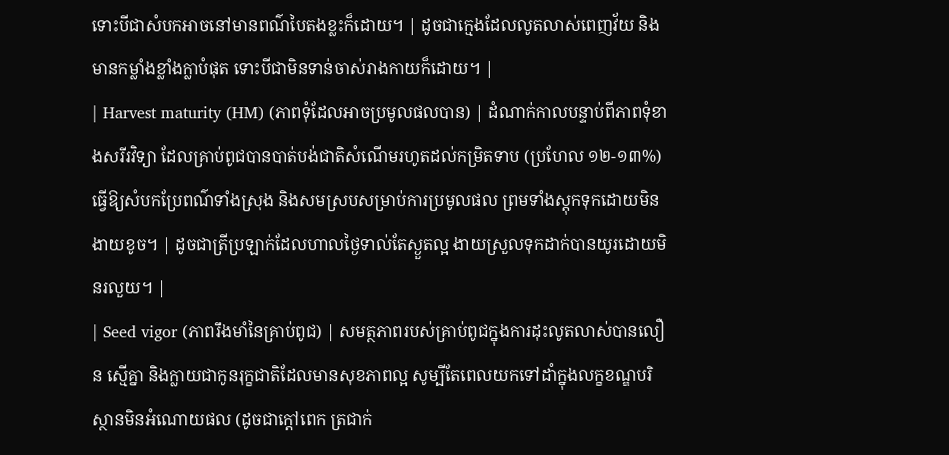ទោះបីជាសំបកអាចនៅមានពណ៌បៃតងខ្លះក៏ដោយ។ | ដូចជាក្មេងដែលលូតលាស់ពេញវ័យ និងមានកម្លាំងខ្លាំងក្លាបំផុត ទោះបីជាមិនទាន់ចាស់រាងកាយក៏ដោយ។ |
| Harvest maturity (HM) (ភាពទុំដែលអាចប្រមូលផលបាន) | ដំណាក់កាលបន្ទាប់ពីភាពទុំខាងសរីរវិទ្យា ដែលគ្រាប់ពូជបានបាត់បង់ជាតិសំណើមរហូតដល់កម្រិតទាប (ប្រហែល ១២-១៣%) ធ្វើឱ្យសំបកប្រែពណ៌ទាំងស្រុង និងសមស្របសម្រាប់ការប្រមូលផល ព្រមទាំងស្តុកទុកដោយមិនងាយខូច។ | ដូចជាត្រីប្រឡាក់ដែលហាលថ្ងៃទាល់តែស្ងួតល្អ ងាយស្រួលទុកដាក់បានយូរដោយមិនរលួយ។ |
| Seed vigor (ភាពរឹងមាំនៃគ្រាប់ពូជ) | សមត្ថភាពរបស់គ្រាប់ពូជក្នុងការដុះលូតលាស់បានលឿន ស្មើគ្នា និងក្លាយជាកូនរុក្ខជាតិដែលមានសុខភាពល្អ សូម្បីតែពេលយកទៅដាំក្នុងលក្ខខណ្ឌបរិស្ថានមិនអំណោយផល (ដូចជាក្តៅពេក ត្រជាក់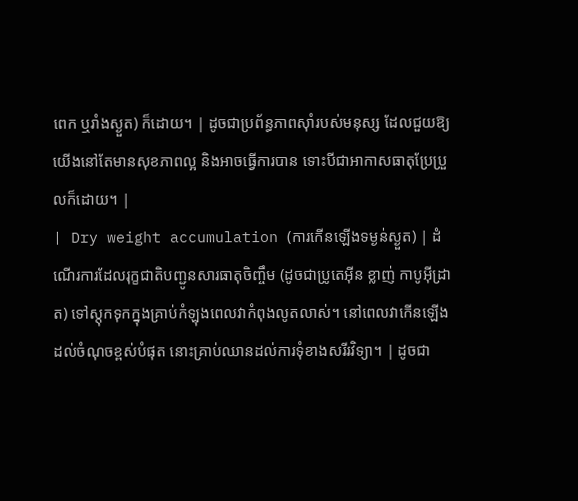ពេក ឬរាំងស្ងួត) ក៏ដោយ។ | ដូចជាប្រព័ន្ធភាពស៊ាំរបស់មនុស្ស ដែលជួយឱ្យយើងនៅតែមានសុខភាពល្អ និងអាចធ្វើការបាន ទោះបីជាអាកាសធាតុប្រែប្រួលក៏ដោយ។ |
| Dry weight accumulation (ការកើនឡើងទម្ងន់ស្ងួត) | ដំណើរការដែលរុក្ខជាតិបញ្ជូនសារធាតុចិញ្ចឹម (ដូចជាប្រូតេអ៊ីន ខ្លាញ់ កាបូអ៊ីដ្រាត) ទៅស្តុកទុកក្នុងគ្រាប់កំឡុងពេលវាកំពុងលូតលាស់។ នៅពេលវាកើនឡើងដល់ចំណុចខ្ពស់បំផុត នោះគ្រាប់ឈានដល់ការទុំខាងសរីរវិទ្យា។ | ដូចជា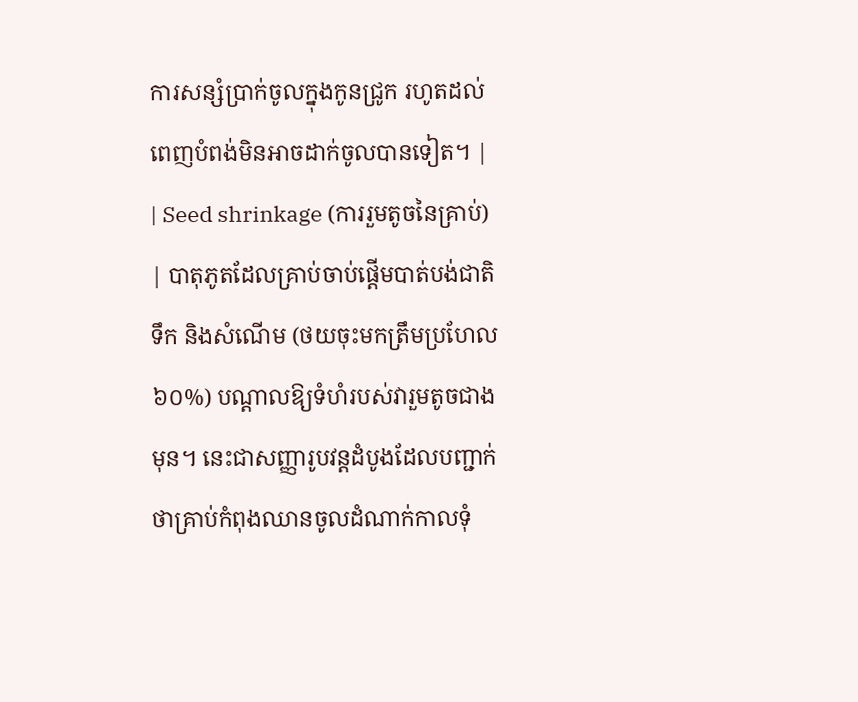ការសន្សំប្រាក់ចូលក្នុងកូនជ្រូក រហូតដល់ពេញបំពង់មិនអាចដាក់ចូលបានទៀត។ |
| Seed shrinkage (ការរួមតូចនៃគ្រាប់) | បាតុភូតដែលគ្រាប់ចាប់ផ្តើមបាត់បង់ជាតិទឹក និងសំណើម (ថយចុះមកត្រឹមប្រហែល ៦០%) បណ្តាលឱ្យទំហំរបស់វារួមតូចជាងមុន។ នេះជាសញ្ញារូបវន្តដំបូងដែលបញ្ជាក់ថាគ្រាប់កំពុងឈានចូលដំណាក់កាលទុំ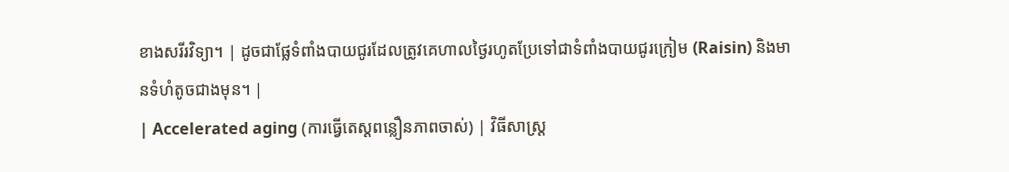ខាងសរីរវិទ្យា។ | ដូចជាផ្លែទំពាំងបាយជូរដែលត្រូវគេហាលថ្ងៃរហូតប្រែទៅជាទំពាំងបាយជូរក្រៀម (Raisin) និងមានទំហំតូចជាងមុន។ |
| Accelerated aging (ការធ្វើតេស្តពន្លឿនភាពចាស់) | វិធីសាស្ត្រ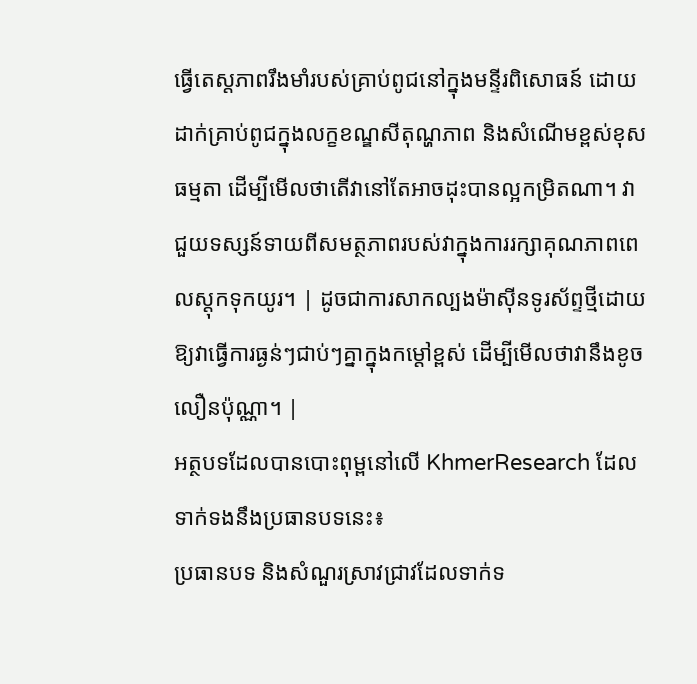ធ្វើតេស្តភាពរឹងមាំរបស់គ្រាប់ពូជនៅក្នុងមន្ទីរពិសោធន៍ ដោយដាក់គ្រាប់ពូជក្នុងលក្ខខណ្ឌសីតុណ្ហភាព និងសំណើមខ្ពស់ខុសធម្មតា ដើម្បីមើលថាតើវានៅតែអាចដុះបានល្អកម្រិតណា។ វាជួយទស្សន៍ទាយពីសមត្ថភាពរបស់វាក្នុងការរក្សាគុណភាពពេលស្តុកទុកយូរ។ | ដូចជាការសាកល្បងម៉ាស៊ីនទូរស័ព្ទថ្មីដោយឱ្យវាធ្វើការធ្ងន់ៗជាប់ៗគ្នាក្នុងកម្តៅខ្ពស់ ដើម្បីមើលថាវានឹងខូចលឿនប៉ុណ្ណា។ |
អត្ថបទដែលបានបោះពុម្ពនៅលើ KhmerResearch ដែលទាក់ទងនឹងប្រធានបទនេះ៖
ប្រធានបទ និងសំណួរស្រាវជ្រាវដែលទាក់ទ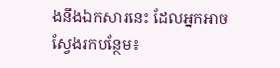ងនឹងឯកសារនេះ ដែលអ្នកអាចស្វែងរកបន្ថែម៖